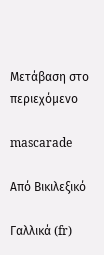Μετάβαση στο περιεχόμενο

mascarade

Από Βικιλεξικό

Γαλλικά (fr)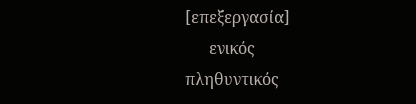[επεξεργασία]
      ενικός         πληθυντικός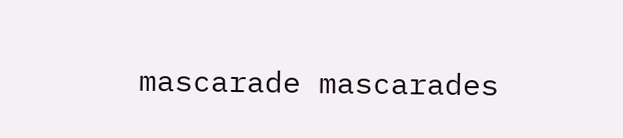mascarade mascarades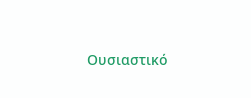Ουσιαστικό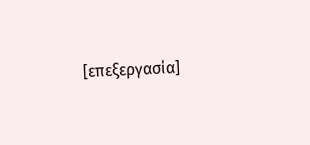[επεξεργασία]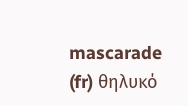mascarade (fr) θηλυκό